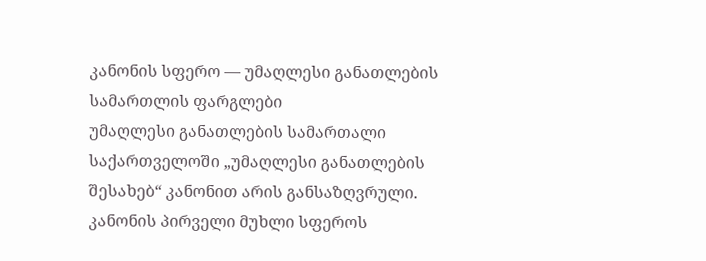კანონის სფერო — უმაღლესი განათლების სამართლის ფარგლები
უმაღლესი განათლების სამართალი საქართველოში „უმაღლესი განათლების შესახებ“ კანონით არის განსაზღვრული. კანონის პირველი მუხლი სფეროს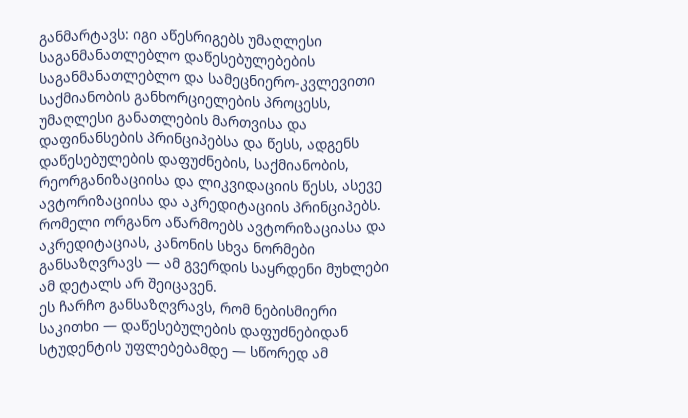განმარტავს: იგი აწესრიგებს უმაღლესი საგანმანათლებლო დაწესებულებების საგანმანათლებლო და სამეცნიერო-კვლევითი საქმიანობის განხორციელების პროცესს, უმაღლესი განათლების მართვისა და დაფინანსების პრინციპებსა და წესს, ადგენს დაწესებულების დაფუძნების, საქმიანობის, რეორგანიზაციისა და ლიკვიდაციის წესს, ასევე ავტორიზაციისა და აკრედიტაციის პრინციპებს. რომელი ორგანო აწარმოებს ავტორიზაციასა და აკრედიტაციას, კანონის სხვა ნორმები განსაზღვრავს — ამ გვერდის საყრდენი მუხლები ამ დეტალს არ შეიცავენ.
ეს ჩარჩო განსაზღვრავს, რომ ნებისმიერი საკითხი — დაწესებულების დაფუძნებიდან სტუდენტის უფლებებამდე — სწორედ ამ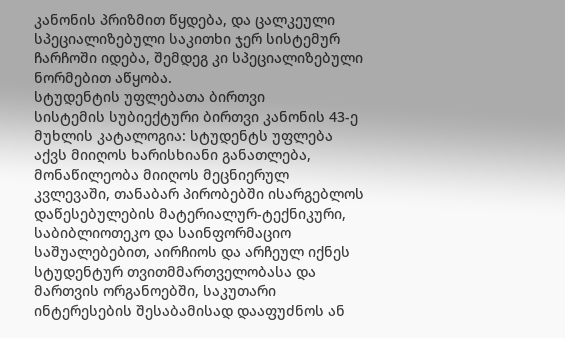კანონის პრიზმით წყდება, და ცალკეული სპეციალიზებული საკითხი ჯერ სისტემურ ჩარჩოში იდება, შემდეგ კი სპეციალიზებული ნორმებით აწყობა.
სტუდენტის უფლებათა ბირთვი
სისტემის სუბიექტური ბირთვი კანონის 43-ე მუხლის კატალოგია: სტუდენტს უფლება აქვს მიიღოს ხარისხიანი განათლება, მონაწილეობა მიიღოს მეცნიერულ კვლევაში, თანაბარ პირობებში ისარგებლოს დაწესებულების მატერიალურ-ტექნიკური, საბიბლიოთეკო და საინფორმაციო საშუალებებით, აირჩიოს და არჩეულ იქნეს სტუდენტურ თვითმმართველობასა და მართვის ორგანოებში, საკუთარი ინტერესების შესაბამისად დააფუძნოს ან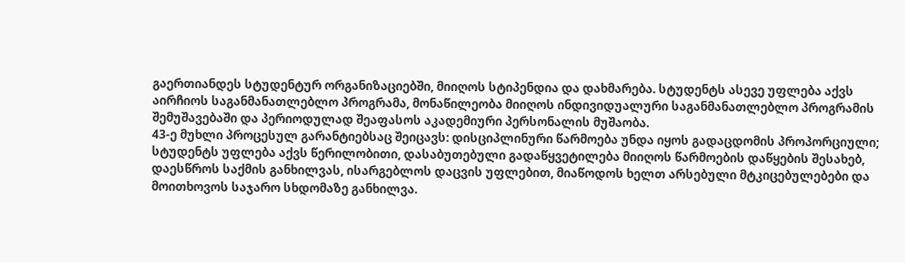გაერთიანდეს სტუდენტურ ორგანიზაციებში, მიიღოს სტიპენდია და დახმარება. სტუდენტს ასევე უფლება აქვს აირჩიოს საგანმანათლებლო პროგრამა, მონაწილეობა მიიღოს ინდივიდუალური საგანმანათლებლო პროგრამის შემუშავებაში და პერიოდულად შეაფასოს აკადემიური პერსონალის მუშაობა.
43-ე მუხლი პროცესულ გარანტიებსაც შეიცავს: დისციპლინური წარმოება უნდა იყოს გადაცდომის პროპორციული; სტუდენტს უფლება აქვს წერილობითი, დასაბუთებული გადაწყვეტილება მიიღოს წარმოების დაწყების შესახებ, დაესწროს საქმის განხილვას, ისარგებლოს დაცვის უფლებით, მიაწოდოს ხელთ არსებული მტკიცებულებები და მოითხოვოს საჯარო სხდომაზე განხილვა.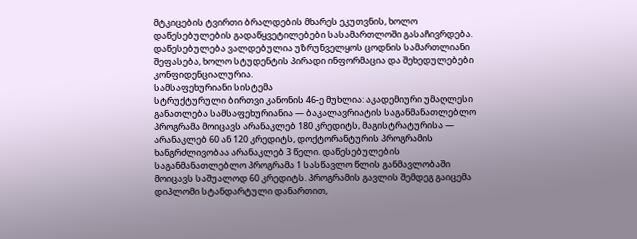მტკიცების ტვირთი ბრალდების მხარეს ეკუთვნის, ხოლო დაწესებულების გადაწყვეტილებები სასამართლოში გასაჩივრდება. დაწესებულება ვალდებულია უზრუნველყოს ცოდნის სამართლიანი შეფასება, ხოლო სტუდენტის პირადი ინფორმაცია და შეხედულებები კონფიდენციალურია.
სამსაფეხურიანი სისტემა
სტრუქტურული ბირთვი კანონის 46-ე მუხლია: აკადემიური უმაღლესი განათლება სამსაფეხურიანია — ბაკალავრიატის საგანმანათლებლო პროგრამა მოიცავს არანაკლებ 180 კრედიტს, მაგისტრატურისა — არანაკლებ 60 ან 120 კრედიტს, დოქტორანტურის პროგრამის ხანგრძლივობაა არანაკლებ 3 წელი. დაწესებულების საგანმანათლებლო პროგრამა 1 სასწავლო წლის განმავლობაში მოიცავს საშუალოდ 60 კრედიტს. პროგრამის გავლის შემდეგ გაიცემა დიპლომი სტანდარტული დანართით,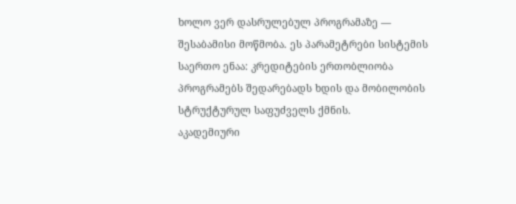ხოლო ვერ დასრულებულ პროგრამაზე — შესაბამისი მოწმობა. ეს პარამეტრები სისტემის საერთო ენაა: კრედიტების ერთობლიობა პროგრამებს შედარებადს ხდის და მობილობის სტრუქტურულ საფუძველს ქმნის.
აკადემიური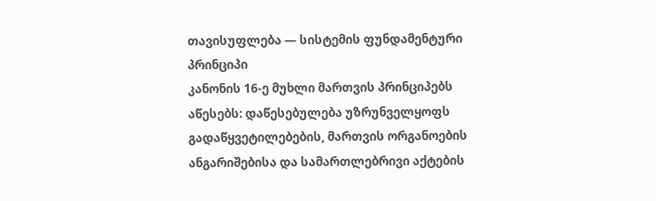თავისუფლება — სისტემის ფუნდამენტური პრინციპი
კანონის 16-ე მუხლი მართვის პრინციპებს აწესებს: დაწესებულება უზრუნველყოფს გადაწყვეტილებების, მართვის ორგანოების ანგარიშებისა და სამართლებრივი აქტების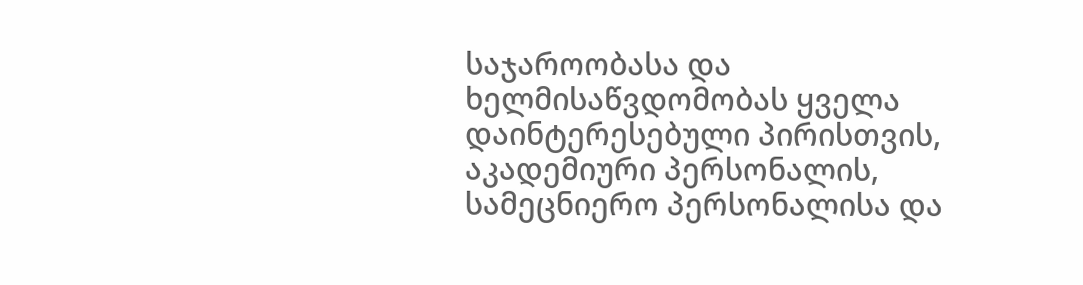საჯაროობასა და ხელმისაწვდომობას ყველა დაინტერესებული პირისთვის, აკადემიური პერსონალის, სამეცნიერო პერსონალისა და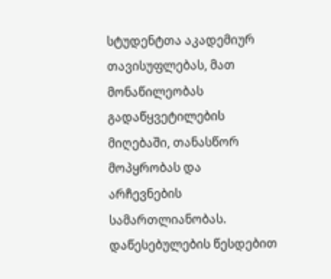სტუდენტთა აკადემიურ თავისუფლებას, მათ მონაწილეობას გადაწყვეტილების მიღებაში, თანასწორ მოპყრობას და არჩევნების სამართლიანობას. დაწესებულების წესდებით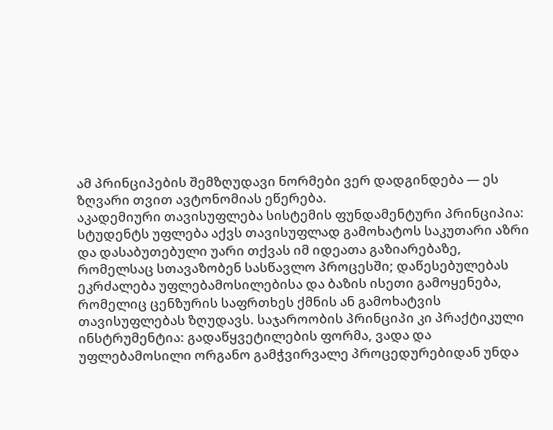ამ პრინციპების შემზღუდავი ნორმები ვერ დადგინდება — ეს ზღვარი თვით ავტონომიას ეწერება.
აკადემიური თავისუფლება სისტემის ფუნდამენტური პრინციპია: სტუდენტს უფლება აქვს თავისუფლად გამოხატოს საკუთარი აზრი და დასაბუთებული უარი თქვას იმ იდეათა გაზიარებაზე, რომელსაც სთავაზობენ სასწავლო პროცესში; დაწესებულებას ეკრძალება უფლებამოსილებისა და ბაზის ისეთი გამოყენება, რომელიც ცენზურის საფრთხეს ქმნის ან გამოხატვის თავისუფლებას ზღუდავს. საჯაროობის პრინციპი კი პრაქტიკული ინსტრუმენტია: გადაწყვეტილების ფორმა, ვადა და უფლებამოსილი ორგანო გამჭვირვალე პროცედურებიდან უნდა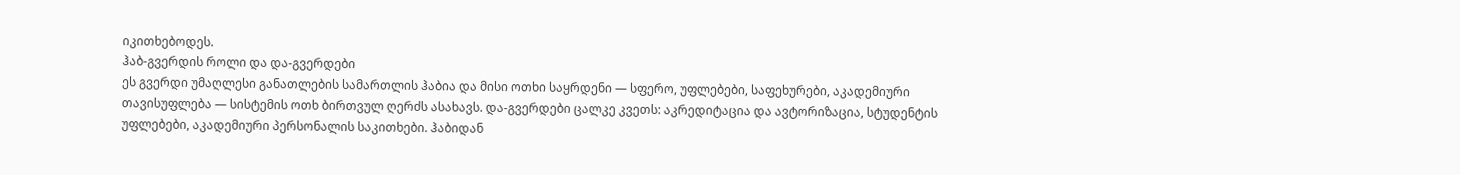იკითხებოდეს.
ჰაბ-გვერდის როლი და და-გვერდები
ეს გვერდი უმაღლესი განათლების სამართლის ჰაბია და მისი ოთხი საყრდენი — სფერო, უფლებები, საფეხურები, აკადემიური თავისუფლება — სისტემის ოთხ ბირთვულ ღერძს ასახავს. და-გვერდები ცალკე კვეთს: აკრედიტაცია და ავტორიზაცია, სტუდენტის უფლებები, აკადემიური პერსონალის საკითხები. ჰაბიდან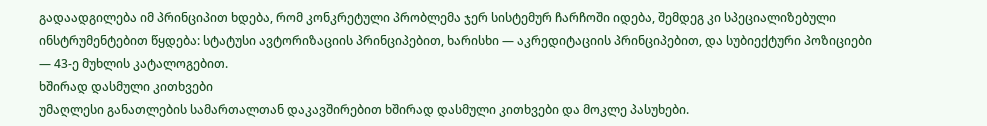გადაადგილება იმ პრინციპით ხდება, რომ კონკრეტული პრობლემა ჯერ სისტემურ ჩარჩოში იდება, შემდეგ კი სპეციალიზებული ინსტრუმენტებით წყდება: სტატუსი ავტორიზაციის პრინციპებით, ხარისხი — აკრედიტაციის პრინციპებით, და სუბიექტური პოზიციები — 43-ე მუხლის კატალოგებით.
ხშირად დასმული კითხვები
უმაღლესი განათლების სამართალთან დაკავშირებით ხშირად დასმული კითხვები და მოკლე პასუხები.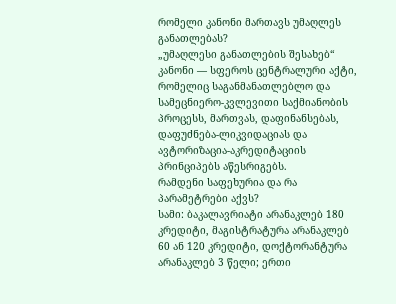რომელი კანონი მართავს უმაღლეს განათლებას?
„უმაღლესი განათლების შესახებ“ კანონი — სფეროს ცენტრალური აქტი, რომელიც საგანმანათლებლო და სამეცნიერო-კვლევითი საქმიანობის პროცესს, მართვას, დაფინანსებას, დაფუძნება-ლიკვიდაციას და ავტორიზაცია-აკრედიტაციის პრინციპებს აწესრიგებს.
რამდენი საფეხურია და რა პარამეტრები აქვს?
სამი: ბაკალავრიატი არანაკლებ 180 კრედიტი, მაგისტრატურა არანაკლებ 60 ან 120 კრედიტი, დოქტორანტურა არანაკლებ 3 წელი; ერთი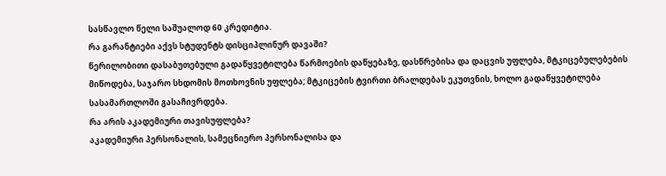სასწავლო წელი საშუალოდ 60 კრედიტია.
რა გარანტიები აქვს სტუდენტს დისციპლინურ დავაში?
წერილობითი დასაბუთებული გადაწყვეტილება წარმოების დაწყებაზე, დასწრებისა და დაცვის უფლება, მტკიცებულებების მიწოდება, საჯარო სხდომის მოთხოვნის უფლება; მტკიცების ტვირთი ბრალდებას ეკუთვნის, ხოლო გადაწყვეტილება სასამართლოში გასაჩივრდება.
რა არის აკადემიური თავისუფლება?
აკადემიური პერსონალის, სამეცნიერო პერსონალისა და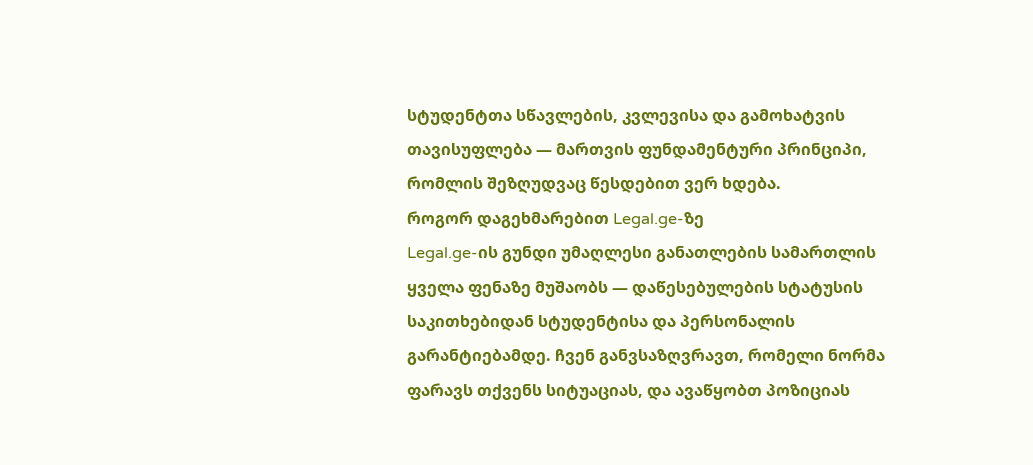სტუდენტთა სწავლების, კვლევისა და გამოხატვის თავისუფლება — მართვის ფუნდამენტური პრინციპი, რომლის შეზღუდვაც წესდებით ვერ ხდება.
როგორ დაგეხმარებით Legal.ge-ზე
Legal.ge-ის გუნდი უმაღლესი განათლების სამართლის ყველა ფენაზე მუშაობს — დაწესებულების სტატუსის საკითხებიდან სტუდენტისა და პერსონალის გარანტიებამდე. ჩვენ განვსაზღვრავთ, რომელი ნორმა ფარავს თქვენს სიტუაციას, და ავაწყობთ პოზიციას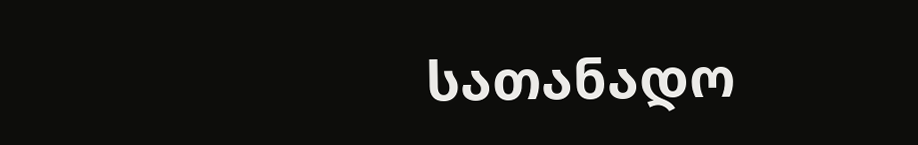სათანადო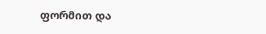ფორმით და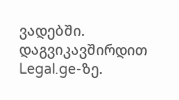ვადებში. დაგვიკავშირდით Legal.ge-ზე.